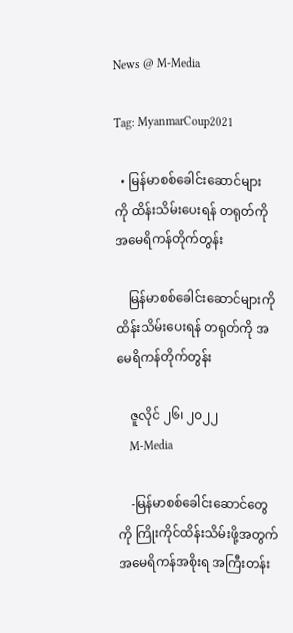News @ M-Media

Tag: MyanmarCoup2021

  • မြန်မာစစ်ခေါင်းဆောင်များကို ထိန်းသိမ်းပေးရန် တရုတ်ကို အမေရိကန်တိုက်တွန်း

    မြန်မာစစ်ခေါင်းဆောင်များကို ထိန်းသိမ်းပေးရန် တရုတ်ကို အမေရိကန်တိုက်တွန်း

    ဇူလိုင် ၂၆၊ ၂၀၂၂
    M-Media

    -မြန်မာစစ်ခေါင်းဆောင်တွေကို ကြိုးကိုင်ထိန်းသိမ်းဖို့အတွက် အမေရိကန်အစိုးရ အကြီးတန်း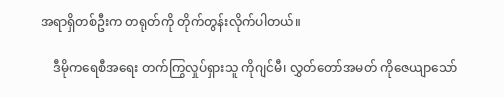အရာရှိတစ်ဦးက တရုတ်ကို တိုက်တွန်းလိုက်ပါတယ်။

    ဒီမိုကရေစီအရေး တက်ကြွလှုပ်ရှားသူ ကိုဂျင်မီ၊ လွှတ်တော်အမတ် ကိုဇေယျာသော်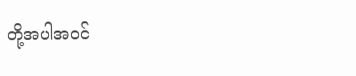တို့အပါအ၀င်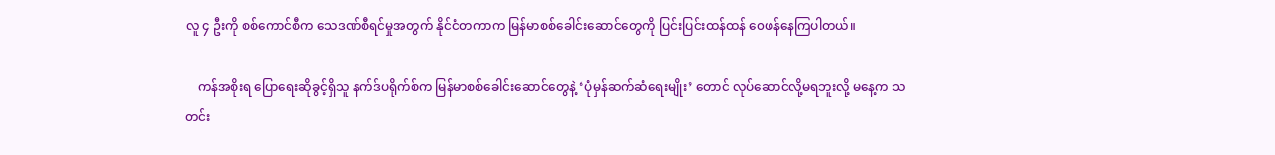လူ ၄ ဦးကို စစ်ကောင်စီက သေဒဏ်စီရင်မှုအတွက် နိုင်ငံတကာက မြန်မာစစ်ခေါင်းဆောင်တွေကို ပြင်းပြင်းထန်ထန် ၀ေဖန်နေကြပါတယ်။

    ကန်အစိုးရ ပြောရေးဆိုခွင့်ရှိသူ နက်ဒ်ပရိုက်စ်က မြန်မာစစ်ခေါင်းဆောင်တွေနဲ့ ‘ပုံမှန်ဆက်ဆံရေးမျိုး’ တောင် လုပ်ဆောင်လို့မရဘူးလို့ မနေ့က သတင်း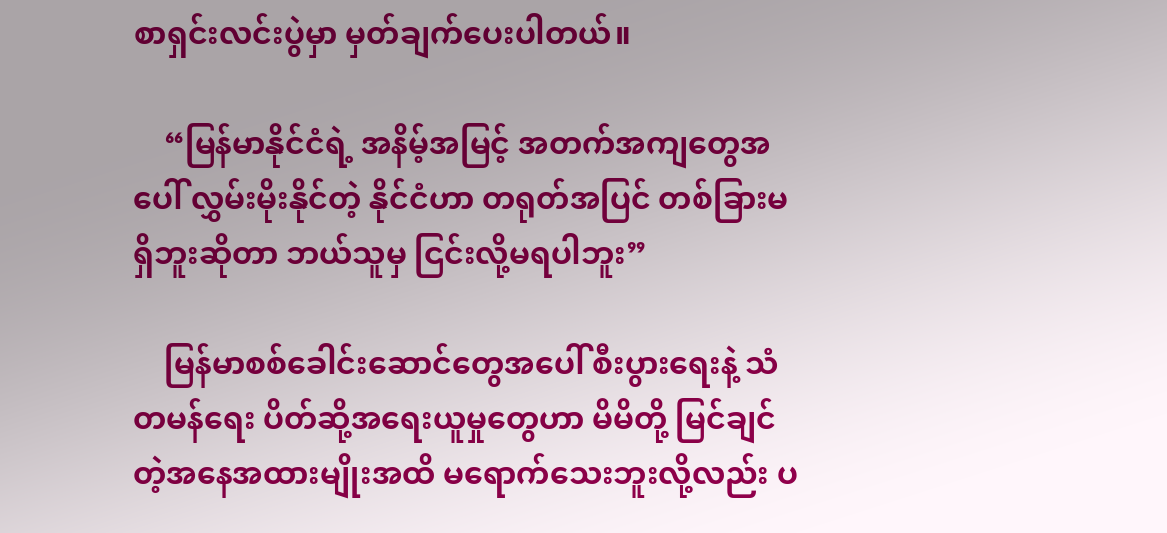စာရှင်းလင်းပွဲမှာ မှတ်ချက်ပေးပါတယ်။

    “မြန်မာနိုင်ငံရဲ့ အနိမ့်အမြင့် အတက်အကျတွေအပေါ် လွှမ်းမိုးနိုင်တဲ့ နိုင်ငံဟာ တရုတ်အပြင် တစ်ခြားမရှိဘူးဆိုတာ ဘယ်သူမှ ငြင်းလို့မရပါဘူး”

    မြန်မာစစ်ခေါင်းဆောင်တွေအပေါ် စီးပွားရေးနဲ့ သံတမန်ရေး ပိတ်ဆို့အရေးယူမှုတွေဟာ မိမိတို့ မြင်ချင်တဲ့အနေအထားမျိုးအထိ မရောက်သေးဘူးလို့လည်း ပ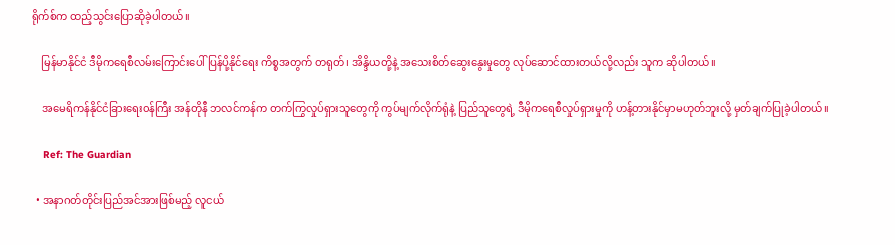ရိုက်စ်က ထည့်သွင်းပြောဆိုခဲ့ပါတယ်။

    မြန်မာနိုင်ငံ ဒီမိုကရေစီလမ်းကြောင်းပေါ် ပြန်ပို့နိုင်ရေး ကိစ္စအတွက် တရုတ်၊ အိန္ဒိယတို့နဲ့ အသေးစိတ်ဆွေးနွေးမှုတွေ လုပ်ဆောင်ထားတယ်လို့လည်း သူက ဆိုပါတယ်။

    အမေရိကန်နိုင်ငံခြားရေး၀န်ကြီး အန်တိုနီ ဘလင်ကန်က တက်ကြွလှုပ်ရှားသူတွေကို ကွပ်မျက်လိုက်ရုံနဲ့ ပြည်သူတွေရဲ့ ဒီမိုကရေစီလှုပ်ရှားမှုကို ဟန့်တားနိုင်မှာမဟုတ်ဘူးလို့ မှတ်ချက်ပြုခဲ့ပါတယ်။

    Ref: The Guardian

  • အနာဂတ်တိုင်းပြည်အင်အားဖြစ်မည့် လူငယ်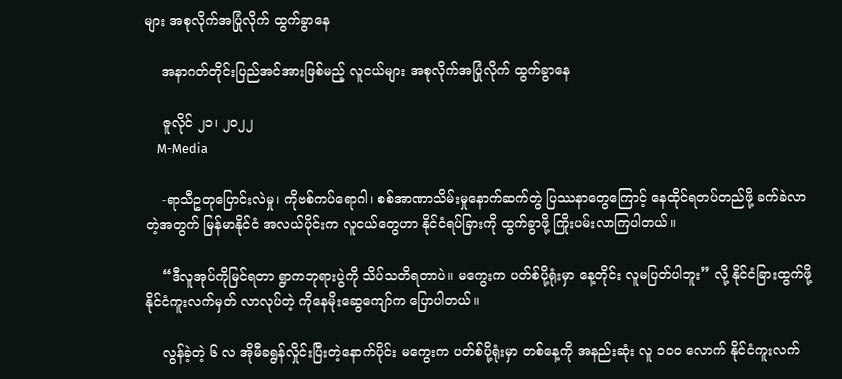များ အစုလိုက်အပြုံလိုက် ထွက်ခွာနေ

    အနာဂတ်တိုင်းပြည်အင်အားဖြစ်မည့် လူငယ်များ အစုလိုက်အပြုံလိုက် ထွက်ခွာနေ

    ဇူလိုင် ၂၁၊ ၂၀၂၂
    M-Media

    -ရာသီဥတုပြောင်းလဲမှု၊ ကိုဗစ်ကပ်ရောဂါ၊ စစ်အာဏာသိမ်းမှုနောက်ဆက်တွဲ ပြဿနာတွေကြောင့် နေထိုင်ရတပ်တည်ဖို့ ခက်ခဲလာတဲ့အတွက် မြန်မာနိုင်ငံ အလယ်ပိုင်းက လူငယ်တွေဟာ နိုင်ငံရပ်ခြားကို ထွက်ခွာဖို့ ကြိုးပမ်းလာကြပါတယ်။

    “ဒီလူအုပ်ကိုမြင်ရတာ ရွာကဘုရားပွဲကို သိပ်သတိရတာပဲ။ မကွေးက ပတ်စ်ပို့ရုံးမှာ နေ့တိုင်း လူမပြတ်ပါဘူး” လို့ နိုင်ငံခြားထွက်ဖို့ နိုင်ငံကူးလက်မှတ် လာလုပ်တဲ့ ကိုနေမိုးဆွေကျော်က ပြောပါတယ်။

    လွန်ခဲ့တဲ့ ၆ လ အိုမီခရွန်လှိုင်းပြီးတဲ့နောက်ပိုင်း မကွေးက ပတ်စ်ပို့ရုံးမှာ တစ်နေ့ကို အနည်းဆုံး လူ ၁၀၀ လောက် နိုင်ငံကူးလက်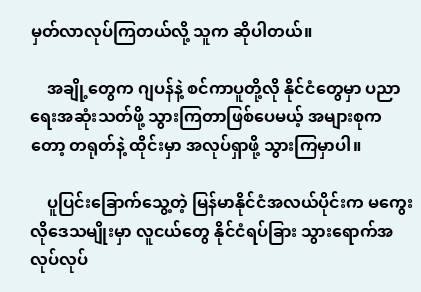မှတ်လာလုပ်ကြတယ်လို့ သူက ဆိုပါတယ်။

    အချို့တွေက ဂျပန်နဲ့ စင်ကာပူတို့လို နိုင်ငံတွေမှာ ပညာရေးအဆုံးသတ်ဖို့ သွားကြတာဖြစ်ပေမယ့် အများစုကတော့ တရုတ်နဲ့ ထိုင်းမှာ အလုပ်ရှာဖို့ သွားကြမှာပါ။

    ပူပြင်းခြောက်သွေ့တဲ့ မြန်မာနိုင်ငံအလယ်ပိုင်းက မကွေးလိုဒေသမျိုးမှာ လူငယ်တွေ နိုင်ငံရပ်ခြား သွားရောက်အလုပ်လုပ်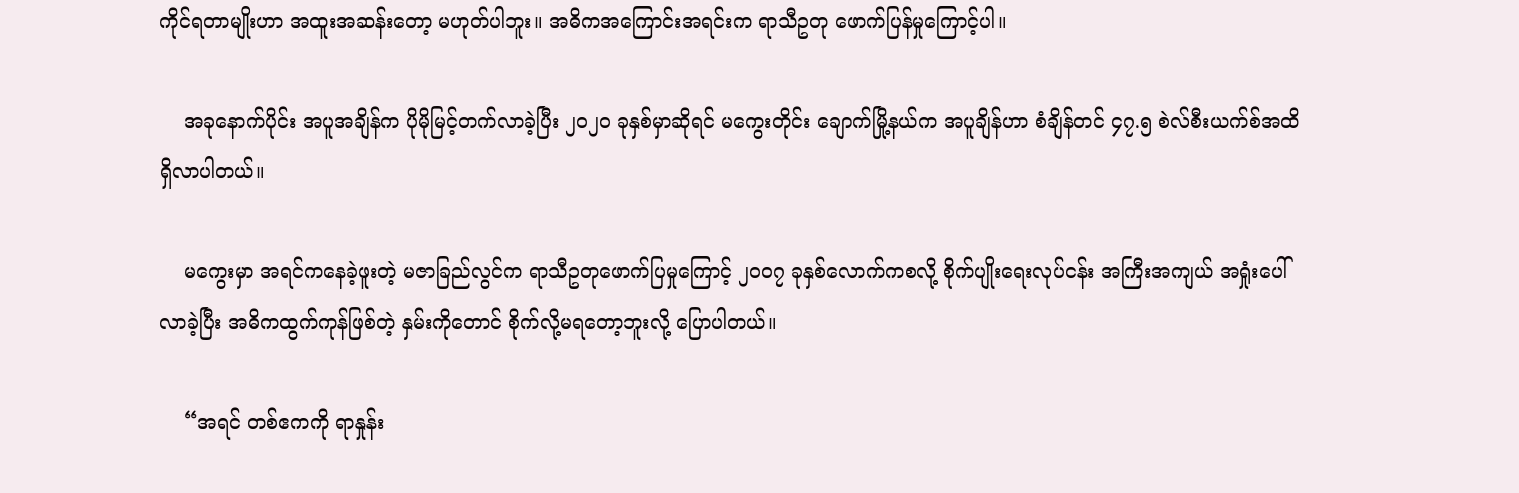ကိုင်ရတာမျိုးဟာ အထူးအဆန်းတော့ မဟုတ်ပါဘူး။ အဓိကအကြောင်းအရင်းက ရာသီဥတု ဖောက်ပြန်မှုကြောင့်ပါ။

    အခုနောက်ပိုင်း အပူအချိန်က ပိုမိုမြင့်တက်လာခဲ့ပြီး ၂၀၂၀ ခုနှစ်မှာဆိုရင် မကွေးတိုင်း ချောက်မြို့နယ်က အပူချိန်ဟာ စံချိန်တင် ၄၇.၅ စဲလ်စီးယက်စ်အထိ ရှိလာပါတယ်။

    မကွေးမှာ အရင်ကနေခဲ့ဖူးတဲ့ မဇာခြည်လွင်က ရာသီဥတုဖောက်ပြမှုကြောင့် ၂၀၀၇ ခုနှစ်လောက်ကစလို့ စိုက်ပျိုးရေးလုပ်ငန်း အကြီးအကျယ် အရှုံးပေါ်လာခဲ့ပြီး အဓိကထွက်ကုန်ဖြစ်တဲ့ နှမ်းကိုတောင် စိုက်လို့မရတော့ဘူးလို့ ပြောပါတယ်။

    “အရင် တစ်ဧကကို ရာနှုန်း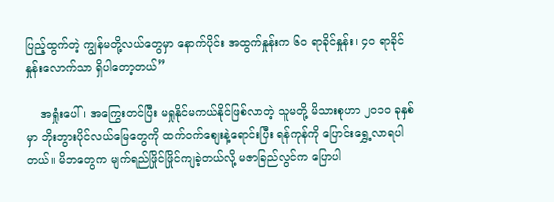ပြည့်ထွက်တဲ့ ကျွန်မတို့လယ်တွေမှာ နောက်ပိုင်း အထွက်နှုန်းက ၆၀ ရာခိုင်နှုန်း၊ ၄၀ ရာခိုင်နှုန်းလောက်သာ ရှိပါတော့တယ်”

    အရှုံးပေါ်၊ အကြွေးတင်ပြီး မရှုနိုင်မကယ်နိုင်ဖြစ်လာတဲ့ သူမတို့ မိသားစုဟာ ၂၀၁၀ ခုနှစ်မှာ ဘိုးဘွားပိုင်လယ်မြေတွေကို ထက်၀က်စျေးနဲ့ရောင်းပြီး ရန်ကုန်ကို ပြောင်းရွှေ့လာရပါတယ်။ မိဘတွေက မျက်ရည်ဖြိုင်ဖြိုင်ကျခဲ့တယ်လို့ မဇာခြည်လွင်က ပြောပါ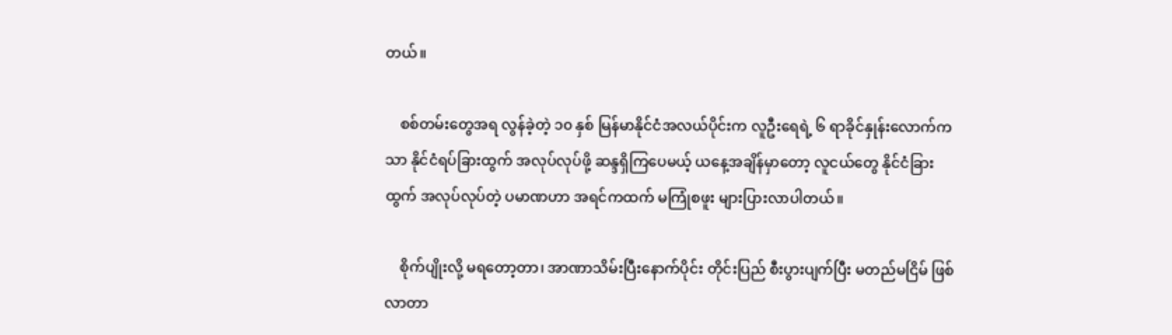တယ်။

    စစ်တမ်းတွေအရ လွန်ခဲ့တဲ့ ၁၀ နှစ် မြန်မာနိုင်ငံအလယ်ပိုင်းက လူဦးရေရဲ့ ၆ ရာခိုင်နှုန်းလောက်ကသာ နိုင်ငံရပ်ခြားထွက် အလုပ်လုပ်ဖို့ ဆန္ဒရှိကြပေမယ့် ယနေ့အချိန်မှာတော့ လူငယ်တွေ နိုင်ငံခြားထွက် အလုပ်လုပ်တဲ့ ပမာဏဟာ အရင်ကထက် မကြုံစဖူး များပြားလာပါတယ်။

    စိုက်ပျိုးလို့ မရတော့တာ၊ အာဏာသိမ်းပြီးနောက်ပိုင်း တိုင်းပြည် စီးပွားပျက်ပြီး မတည်မငြိမ် ဖြစ်လာတာ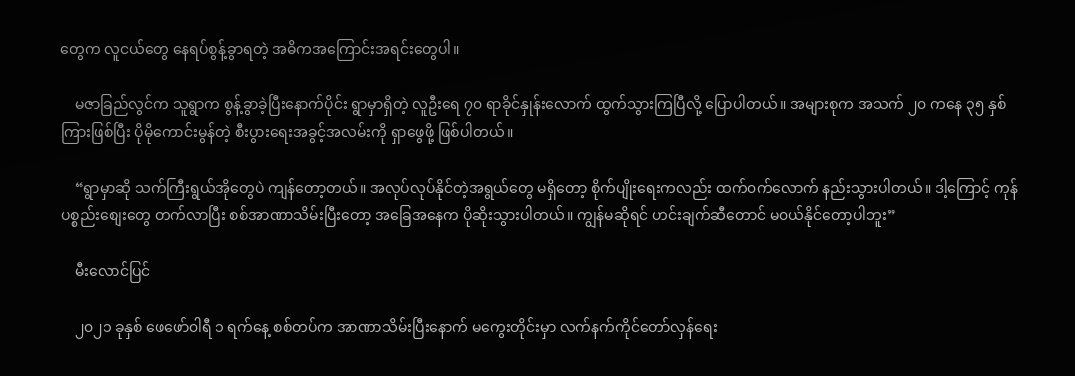တွေက လူငယ်တွေ နေရပ်စွန့်ခွာရတဲ့ အဓိကအကြောင်းအရင်းတွေပါ။

    မဇာခြည်လွင်က သူရွာက စွန့်ခွာခဲ့ပြီးနောက်ပိုင်း ရွာမှာရှိတဲ့ လူဦးရေ ၇၀ ရာခိုင်နှုန်းလောက် ထွက်သွားကြပြီလို့ ပြောပါတယ်။ အများစုက အသက် ၂၀ ကနေ ၃၅ နှစ်ကြားဖြစ်ပြီး ပိုမိုကောင်းမွန်တဲ့ စီးပွားရေးအခွင့်အလမ်းကို ရှာဖွေဖို့ ဖြစ်ပါတယ်။

    “ရွာမှာဆို သက်ကြီးရွယ်အိုတွေပဲ ကျန်တော့တယ်။ အလုပ်လုပ်နိုင်တဲ့အရွယ်တွေ မရှိတော့ စိုက်ပျိုးရေးကလည်း ထက်၀က်လောက် နည်းသွားပါတယ်။ ဒါ့ကြောင့် ကုန်ပစ္စည်းစျေးတွေ တက်လာပြီး စစ်အာဏာသိမ်းပြီးတော့ အခြေအနေက ပိုဆိုးသွားပါတယ်။ ကျွန်မဆိုရင် ဟင်းချက်ဆီတောင် မ၀ယ်နိုင်တော့ပါဘူး”

    မီးလောင်ပြင်

    ၂၀၂၁ ခုနှစ် ဖေဖော်၀ါရီ ၁ ရက်နေ့ စစ်တပ်က အာဏာသိမ်းပြီးနောက် မကွေးတိုင်းမှာ လက်နက်ကိုင်တော်လှန်ရေး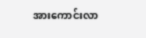အားကောင်းလာ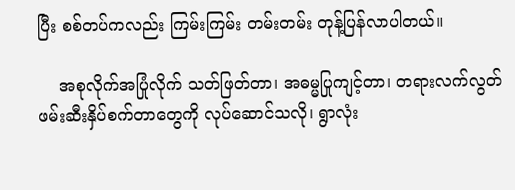ပြီး စစ်တပ်ကလည်း ကြမ်းကြမ်း တမ်းတမ်း တုန့်ပြန်လာပါတယ်။

    အစုလိုက်အပြုံလိုက် သတ်ဖြတ်တာ၊ အဓမ္မပြုကျင့်တာ၊ တရားလက်လွတ် ဖမ်းဆီးနှိပ်စက်တာတွေကို လုပ်ဆောင်သလို၊ ရွာလုံး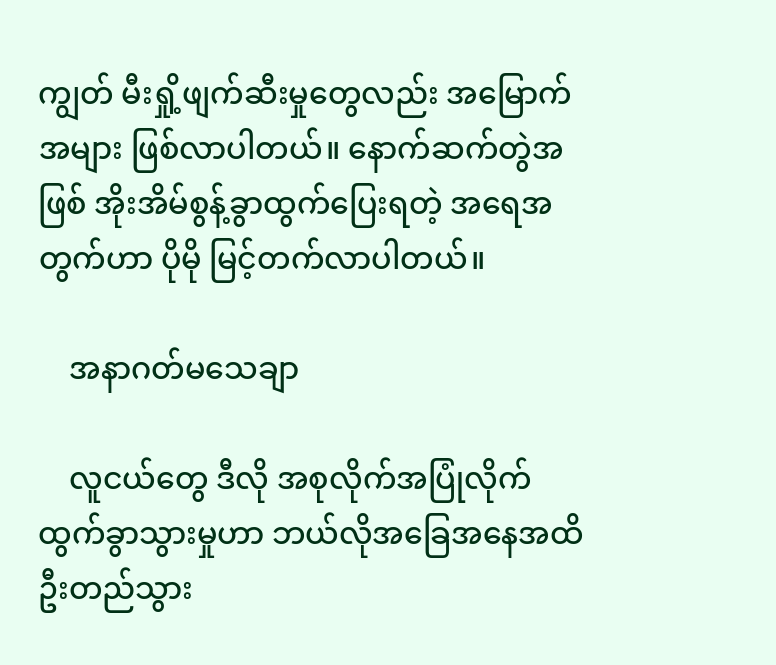ကျွတ် မီးရှို့ဖျက်ဆီးမှုတွေလည်း အမြောက်အများ ဖြစ်လာပါတယ်။ နောက်ဆက်တွဲအဖြစ် အိုးအိမ်စွန့်ခွာထွက်ပြေးရတဲ့ အရေအတွက်ဟာ ပိုမို မြင့်တက်လာပါတယ်။

    အနာဂတ်မသေချာ

    လူငယ်တွေ ဒီလို အစုလိုက်အပြုံလိုက် ထွက်ခွာသွားမှုဟာ ဘယ်လိုအခြေအနေအထိ ဦးတည်သွား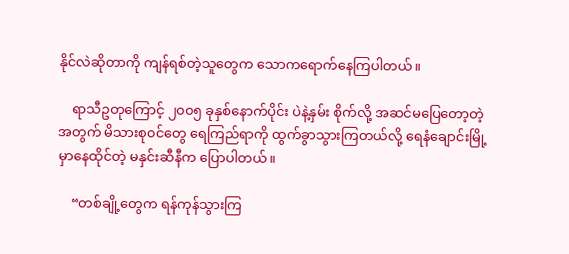နိုင်လဲဆိုတာကို ကျန်ရစ်တဲ့သူတွေက သောကရောက်နေကြပါတယ်။

    ရာသီဥတုကြောင့် ၂၀၀၅ ခုနှစ်နောက်ပိုင်း ပဲနဲ့နှမ်း စိုက်လို့ အဆင်မပြေတော့တဲ့အတွက် မိသားစု၀င်တွေ ရေကြည်ရာကို ထွက်ခွာသွားကြတယ်လို့ ရေနံချောင်းမြို့မှာနေထိုင်တဲ့ မနှင်းဆီနီက ပြောပါတယ်။

    “တစ်ချို့တွေက ရန်ကုန်သွားကြ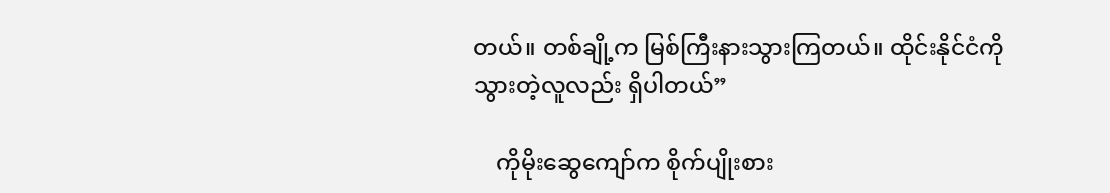တယ်။ တစ်ချို့က မြစ်ကြီးနားသွားကြတယ်။ ထိုင်းနိုင်ငံကိုသွားတဲ့လူလည်း ရှိပါတယ်”

    ကိုမိုးဆွေကျော်က စိုက်ပျိုးစား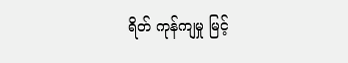ရိတ် ကုန်ကျမှု မြင့်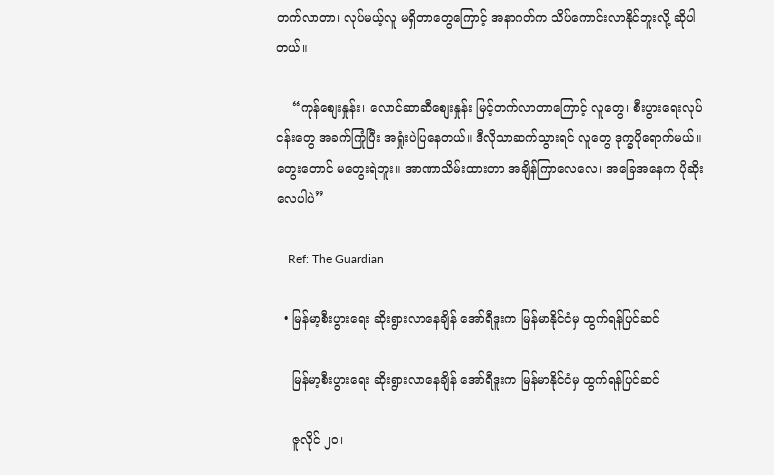တက်လာတာ၊ လုပ်မယ့်လူ မရှိတာတွေကြောင့် အနာဂတ်က သိပ်ကောင်းလာနိုင်ဘူးလို့ ဆိုပါတယ်။

    “ကုန်စျေးနှုန်း၊ လောင်ဆာဆီစျေးနှုန်း မြင့်တက်လာတာကြောင့် လူတွေ၊ စီးပွားရေးလုပ်ငန်းတွေ အခက်ကြုံပြီး အရှုံးပဲပြနေတယ်။ ဒီလိုသာဆက်သွားရင် လူတွေ ဒုက္ခပိုရောက်မယ်။ တွေးတောင် မတွေးရဲဘူး။ အာဏာသိမ်းထားတာ အချိန်ကြာလေလေ၊ အခြေအနေက ပိုဆိုးလေပါပဲ”

    Ref: The Guardian

  • မြန်မာ့စီးပွားရေး ဆိုးရွားလာနေချိန် အော်ရီဒူးက မြန်မာနိုင်ငံမှ ထွက်ရန်ပြင်ဆင်

    မြန်မာ့စီးပွားရေး ဆိုးရွားလာနေချိန် အော်ရီဒူးက မြန်မာနိုင်ငံမှ ထွက်ရန်ပြင်ဆင်

    ဇူလိုင် ၂၀၊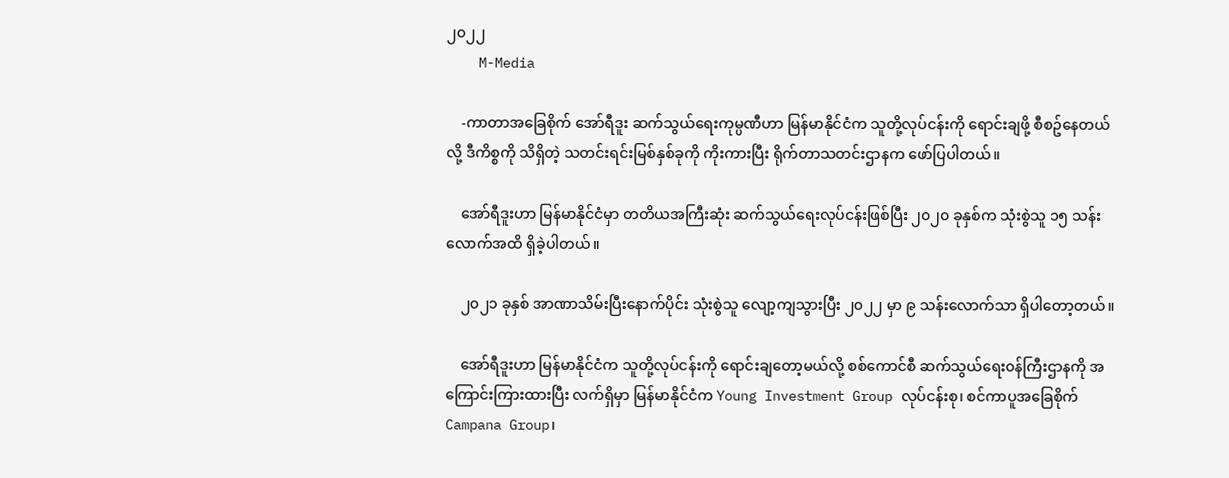၂၀၂၂
    M-Media

    -ကာတာအခြေစိုက် အော်ရီဒူး ဆက်သွယ်ရေးကုမ္ပဏီဟာ မြန်မာနိုင်ငံက သူတို့လုပ်ငန်းကို ရောင်းချဖို့ စီစဥ်နေတယ်လို့ ဒီကိစ္စကို သိရှိတဲ့ သတင်းရင်းမြစ်နှစ်ခုကို ကိုးကားပြီး ရိုက်တာသတင်းဌာနက ဖော်ပြပါတယ်။

    အော်ရီဒူးဟာ မြန်မာနိုင်ငံမှာ တတိယအကြီးဆုံး ဆက်သွယ်ရေးလုပ်ငန်းဖြစ်ပြီး ၂၀၂၀ ခုနှစ်က သုံးစွဲသူ ၁၅ သန်းလောက်အထိ ရှိခဲ့ပါတယ်။

    ၂၀၂၁ ခုနှစ် အာဏာသိမ်းပြီးနောက်ပိုင်း သုံးစွဲသူ လျော့ကျသွားပြီး ၂၀၂၂ မှာ ၉ သန်းလောက်သာ ရှိပါတော့တယ်။

    အော်ရီဒူးဟာ မြန်မာနိုင်ငံက သူတို့လုပ်ငန်းကို ရောင်းချတော့မယ်လို့ စစ်ကောင်စီ ဆက်သွယ်ရေး၀န်ကြီးဌာနကို အကြောင်းကြားထားပြီး လက်ရှိမှာ မြန်မာနိုင်ငံက Young Investment Group လုပ်ငန်းစု၊ စင်ကာပူအခြေစိုက် Campana Group၊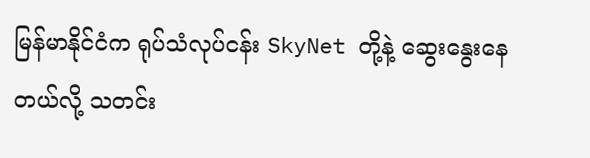မြန်မာနိုင်ငံက ရုပ်သံလုပ်ငန်း SkyNet တို့နဲ့ ဆွေးနွေးနေတယ်လို့ သတင်း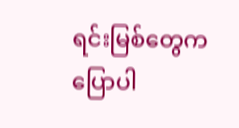ရင်းမြစ်တွေက ပြောပါ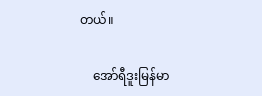တယ်။

    အော်ရီဒူးမြန်မာ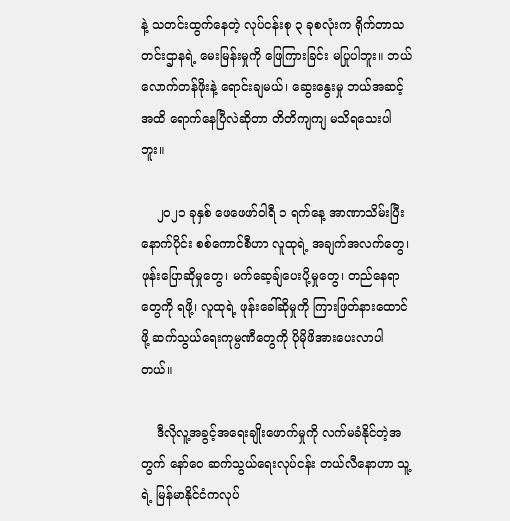နဲ့ သတင်းထွက်နေတဲ့ လုပ်ငန်းစု ၃ ခုစလုံးက ရိုက်တာသတင်းဌာနရဲ့ မေးမြန်းမှုကို ဖြေကြားခြင်း မပြုပါဘူး။ ဘယ်လောက်တန်ဖိုးနဲ့ ရောင်းချမယ်၊ ဆွေးနွေးမှု ဘယ်အဆင့်အထိ ရောက်နေပြီလဲဆိုတာ တိတိကျကျ မသိရသေးပါဘူး။

    ၂၀၂၁ ခုနှစ် ဖေဖေဖာ်၀ါရီ ၁ ရက်နေ့ အာဏာသိမ်းပြီးနောက်ပိုင်း စစ်ကောင်စီဟာ လူထုရဲ့ အချက်အလက်တွေ၊ ဖုန်းပြောဆိုမှုတွေ၊ မက်ဆေ့ချ်ပေးပို့မှုတွေ၊ တည်နေရာတွေကို ရဖို့၊ လူထုရဲ့ ဖုန်းခေါ်ဆိုမှုကို ကြားဖြတ်နားထောင်ဖို့ ဆက်သွယ်ရေးကုမ္ပဏီတွေကို ပိုမိုဖိအားပေးလာပါတယ်။

    ဒီလိုလူ့အခွင့်အရေးချိုးဖောက်မှုကို လက်မခံနိုင်တဲ့အတွက် နော်၀ေ ဆက်သွယ်ရေးလုပ်ငန်း တယ်လီနောဟာ သူ့ရဲ့ မြန်မာနိုင်ငံကလုပ်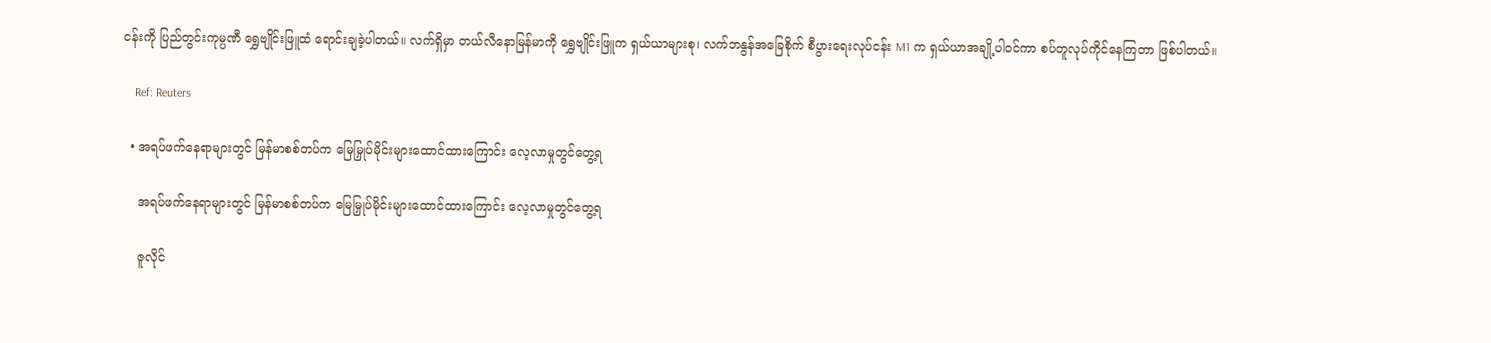ငန်းကို ပြည်တွင်းကုမ္ပဏီ ရွှေဗျိုင်းဖြူထံ ရောင်းချခဲ့ပါတယ်။ လက်ရှိမှာ တယ်လီနောမြန်မာကို ရွှေဗျိုင်းဖြူက ရှယ်ယာများစု၊ လက်ဘနွန်အခြေစိုက် စီပွားရေးလုပ်ငန်း M1 က ရှယ်ယာအချို့ပါ၀င်ကာ စပ်တူလုပ်ကိုင်နေကြတာ ဖြစ်ပါတယ်။

    Ref: Reuters

  • အရပ်ဖက်နေရာများတွင် မြန်မာစစ်တပ်က မြေမြှုပ်မိုင်းများထောင်ထားကြောင်း လေ့လာမှုတွင်တွေ့ရ

    အရပ်ဖက်နေရာများတွင် မြန်မာစစ်တပ်က မြေမြှုပ်မိုင်းများထောင်ထားကြောင်း လေ့လာမှုတွင်တွေ့ရ

    ဇူလိုင်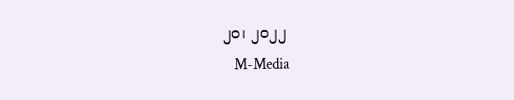၂၀၊ ၂၀၂၂
    M-Media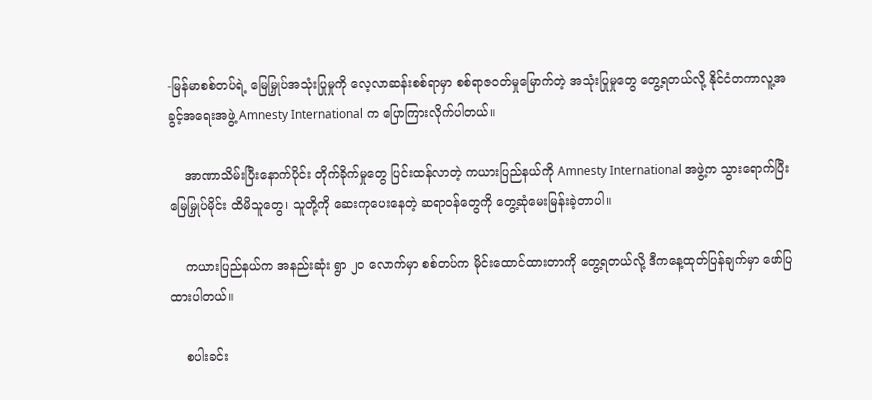-မြန်မာစစ်တပ်ရဲ့ မြေမြှုပ်အသုံးပြုမှုကို လေ့လာဆန်းစစ်ရာမှာ စစ်ရာဇ၀တ်မှုမြောက်တဲ့ အသုံးပြုမှုတွေ တွေ့ရတယ်လို့ နိုင်ငံတကာလူ့အခွင့်အရေးအဖွဲ့ Amnesty International က ပြောကြားလိုက်ပါတယ်။

    အာဏာသိမ်းပြီးနောက်ပိုင်း တိုက်ခိုက်မှုတွေ ပြင်းထန်လာတဲ့ ကယားပြည်နယ်ကို Amnesty International အဖွဲ့က သွားရောက်ပြီး မြေမြှုပ်မိုင်း ထိမိသူတွေ၊ သူတို့ကို ဆေးကုပေးနေတဲ့ ဆရာ၀န်တွေကို တွေ့ဆုံမေးမြန်းခဲ့တာပါ။

    ကယားပြည်နယ်က အနည်းဆုံး ရွာ ၂၀ လောက်မှာ စစ်တပ်က မိုင်းထောင်ထားတာကို တွေ့ရတယ်လို့ ဒီကနေ့ထုတ်ပြန်ချက်မှာ ဖော်ပြထားပါတယ်။

    စပါးခင်း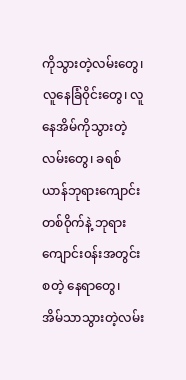ကိုသွားတဲ့လမ်းတွေ၊ လူနေခြံ၀ိုင်းတွေ၊ လူနေအိမ်ကိုသွားတဲ့လမ်းတွေ၊ ခရစ်ယာန်ဘုရားကျောင်းတစ်၀ိုက်နဲ့ ဘုရားကျောင်း၀န်းအတွင်း စတဲ့ နေရာတွေ၊ အိမ်သာသွားတဲ့လမ်း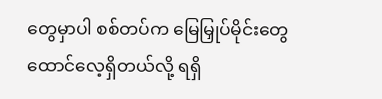တွေမှာပါ စစ်တပ်က မြေမြှုပ်မိုင်းတွေထောင်လေ့ရှိတယ်လို့ ရရှိ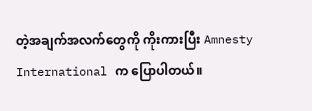တဲ့အချက်အလက်တွေကို ကိုးကားပြီး Amnesty International က ပြောပါတယ်။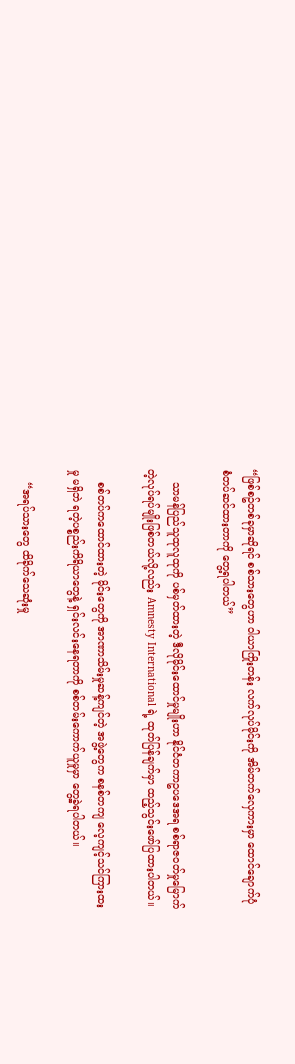“ဖြစ်စဥ်တစ်ခုမှာဆိုရင် စစ်သားတွေဟာ ၀ါယာကြိုးတန်း လက်လုပ်မိုင်းကို အိမ်တက်လှေကားမှာ ထောင်ချောက်ပုံစံတပ်ဆင်ထားတာကို တွေ့ရပါတယ်”

    သာမန်ပြည်သူထုလူထုကို ပစ်မှတ်ထားတဲ့ ဒီလိုမိုင်းထောင်မှုမျိုးဟာ နိုင်ငံတကာဥပဒေအရ စစ်ရာဇ၀တ်မှုမြောက်တဲ့လုပ်ရပ်မျိုးဖြစ်တယ်လို့လည်း Amnesty International ရဲ့ ထုတ်ပြန်ချက်မှာ ထည့်သွင်းဖော်ပြထားပါတယ်။

    စစ်တပ်ကထောင်ထားတဲ့ မိုင်းတွေကို အာဏာသိမ်းမှုဆန့်ကျင်တဲ့ အဖွဲ့တွေက စနစ်တကျ လေ့ကျင့်သင်ကြားထးမှု မရှိဘဲ ရတဲ့ပစ္စည်းကိရိယာတွေနဲ့ ရှင်းလင်းနေရတာကို စစ်တမ်းကောက်ယူမှုမှာ တွေ့ခဲ့ရပါတယ်။

    “အရပ်သားတွေ ထိခိုက်သေဆုံးမှု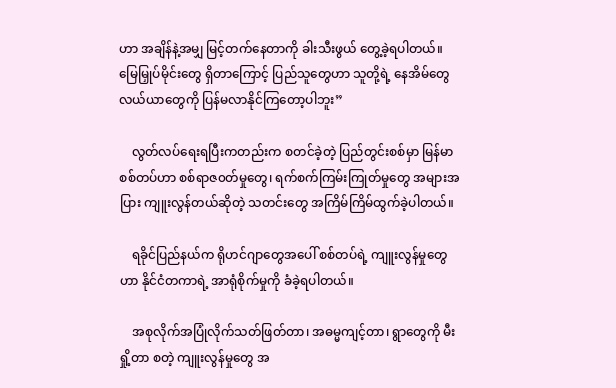ဟာ အချိန်နဲ့အမျှ မြင့်တက်နေတာကို ခါးသီးဖွယ် တွေ့ခဲ့ရပါတယ်။ မြေမြှုပ်မိုင်းတွေ ရှိတာကြောင့် ပြည်သူတွေဟာ သူတို့ရဲ့ နေအိမ်တွေ လယ်ယာတွေကို ပြန်မလာနိုင်ကြတော့ပါဘူး”

    လွတ်လပ်ရေးရပြီးကတည်းက စတင်ခဲ့တဲ့ ပြည်တွင်းစစ်မှာ မြန်မာစစ်တပ်ဟာ စစ်ရာဇ၀တ်မှုတွေ၊ ရက်စက်ကြမ်းကြုတ်မှုတွေ အများအပြား ကျူးလွန်တယ်ဆိုတဲ့ သတင်းတွေ အကြိမ်ကြိမ်ထွက်ခဲ့ပါတယ်။

    ရခိုင်ပြည်နယ်က ရိုဟင်ဂျာတွေအပေါ် စစ်တပ်ရဲ့ ကျူးလွန်မှုတွေဟာ နိုင်ငံတကာရဲ့ အာရုံစိုက်မှုကို ခံခဲ့ရပါတယ်။

    အစုလိုက်အပြုံလိုက်သတ်ဖြတ်တာ၊ အဓမ္မကျင့်တာ၊ ရွာတွေကို မီးရှို့တာ စတဲ့ ကျူးလွန်မှုတွေ အ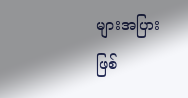များအပြား ဖြစ်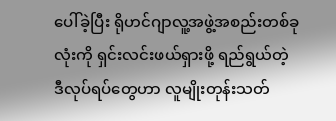ပေါ်ခဲ့ပြီး ရိုဟင်ဂျာလူ့အဖွဲ့အစည်းတစ်ခုလုံးကို ရှင်းလင်းဖယ်ရှားဖို့ ရည်ရွယ်တဲ့ ဒီလုပ်ရပ်တွေဟာ လူမျိုးတုန်းသတ်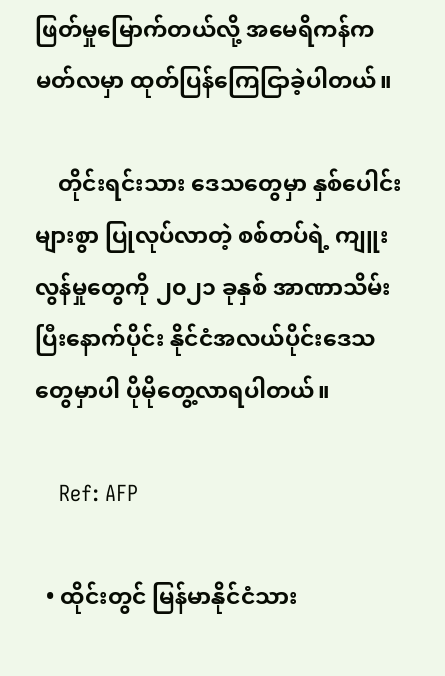ဖြတ်မှုမြောက်တယ်လို့ အမေရိကန်က မတ်လမှာ ထုတ်ပြန်ကြေငြာခဲ့ပါတယ်။

    တိုင်းရင်းသား ဒေသတွေမှာ နှစ်ပေါင်းများစွာ ပြုလုပ်လာတဲ့ စစ်တပ်ရဲ့ ကျူးလွန်မှုတွေကို ၂၀၂၁ ခုနှစ် အာဏာသိမ်းပြီးနောက်ပိုင်း နိုင်ငံအလယ်ပိုင်းဒေသတွေမှာပါ ပိုမိုတွေ့လာရပါတယ်။

    Ref: AFP

  • ထိုင်းတွင် မြန်မာနိုင်ငံသား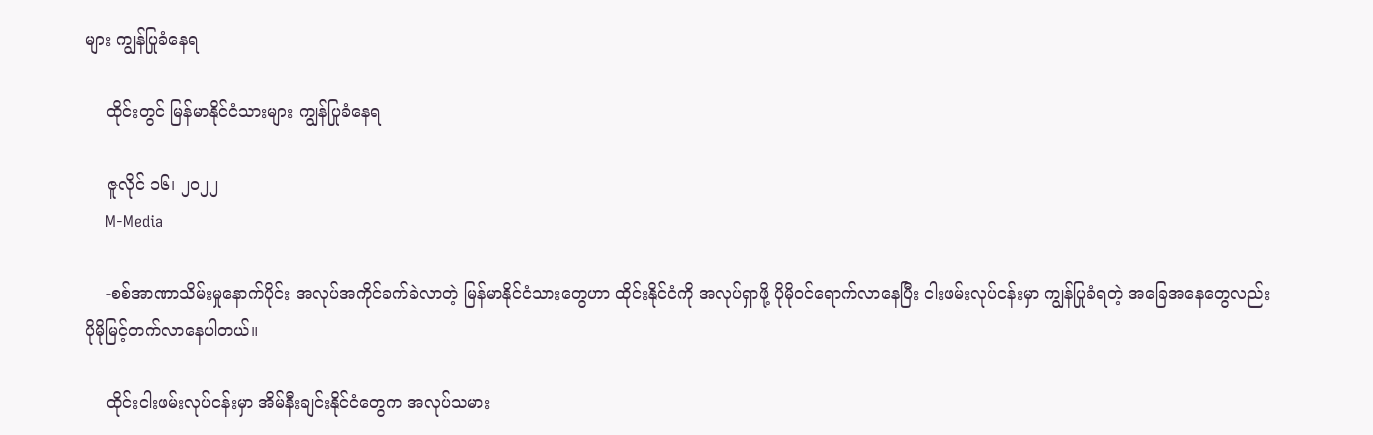များ ကျွန်ပြုခံနေရ

    ထိုင်းတွင် မြန်မာနိုင်ငံသားများ ကျွန်ပြုခံနေရ

    ဇူလိုင် ၁၆၊ ၂၀၂၂
    M-Media

    -စစ်အာဏာသိမ်းမှုနောက်ပိုင်း အလုပ်အကိုင်ခက်ခဲလာတဲ့ မြန်မာနိုင်ငံသားတွေဟာ ထိုင်းနိုင်ငံကို အလုပ်ရှာဖို့ ပိုမို၀င်ရောက်လာနေပြီး ငါးဖမ်းလုပ်ငန်းမှာ ကျွန်ပြုခံရတဲ့ အခြေအနေတွေလည်း ပိုမိုမြင့်တက်လာနေပါတယ်။

    ထိုင်းငါးဖမ်းလုပ်ငန်းမှာ အိမ်နီးချင်းနိုင်ငံတွေက အလုပ်သမား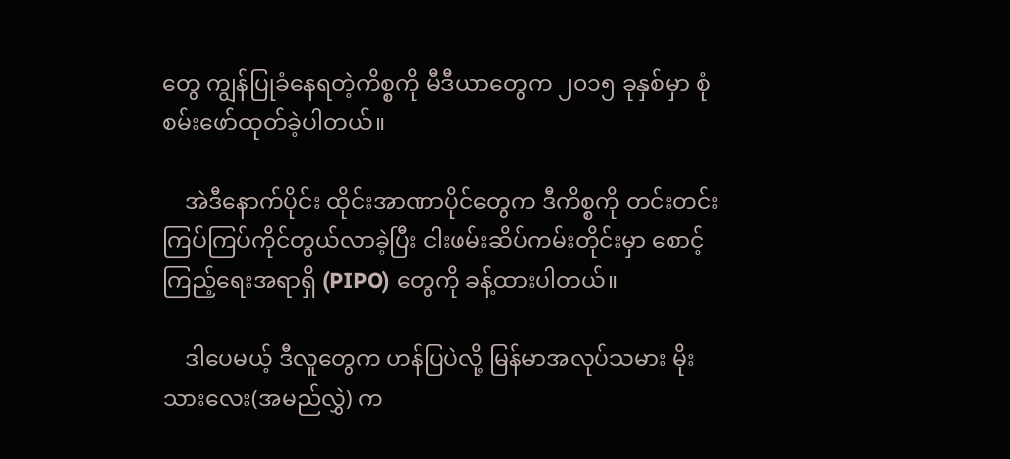တွေ ကျွန်ပြုခံနေရတဲ့ကိစ္စကို မီဒီယာတွေက ၂၀၁၅ ခုနှစ်မှာ စုံစမ်းဖော်ထုတ်ခဲ့ပါတယ်။

    အဲဒီနောက်ပိုင်း ထိုင်းအာဏာပိုင်တွေက ဒီကိစ္စကို တင်းတင်းကြပ်ကြပ်ကိုင်တွယ်လာခဲ့ပြီး ငါးဖမ်းဆိပ်ကမ်းတိုင်းမှာ စောင့်ကြည့်ရေးအရာရှိ (PIPO) တွေကို ခန့်ထားပါတယ်။

    ဒါပေမယ့် ဒီလူတွေက ဟန်ပြပဲလို့ မြန်မာအလုပ်သမား မိုးသားလေး(အမည်လွှဲ) က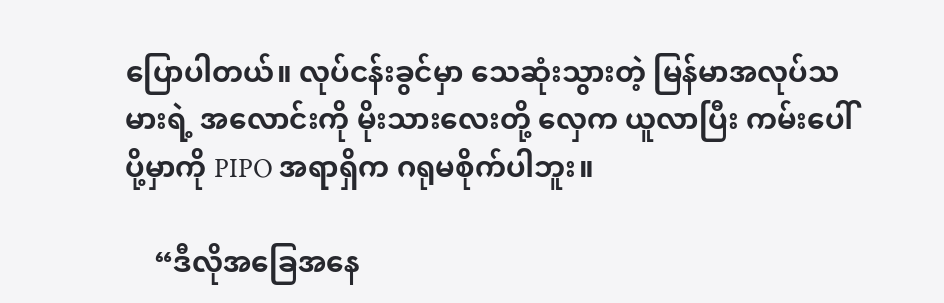ပြောပါတယ်။ လုပ်ငန်းခွင်မှာ သေဆုံးသွားတဲ့ မြန်မာအလုပ်သမားရဲ့ အလောင်းကို မိုးသားလေးတို့ လှေက ယူလာပြီး ကမ်းပေါ်ပို့မှာကို PIPO အရာရှိက ဂရုမစိုက်ပါဘူး။

    “ဒီလိုအခြေအနေ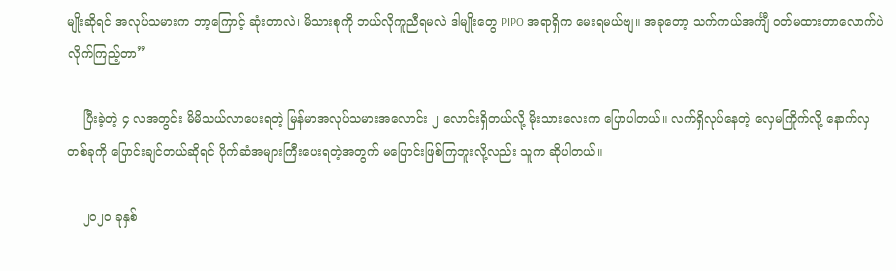မျိုးဆိုရင် အလုပ်သမားက ဘာ့ကြောင့် ဆုံးတာလဲ၊ မိသားစုကို ဘယ်လိုကူညီရမလဲ ဒါမျိုးတွေ PIPO အရာရှိက မေးရမယ်ဗျ။ အခုတော့ သက်ကယ်အင်္ကျီ ၀တ်မထားတာလောက်ပဲ လိုက်ကြည့်တာ”

    ပြီးခဲ့တဲ့ ၄ လအတွင်း မိမိသယ်လာပေးရတဲ့ မြန်မာအလုပ်သမားအလောင်း ၂ လောင်းရှိတယ်လို့ မိုးသားလေးက ပြောပါတယ်။ လက်ရှိလုပ်နေတဲ့ လှေမကြိုက်လို့ နောက်လှတစ်ခုကို ပြောင်းချင်တယ်ဆိုရင် ပိုက်ဆံအများကြီးပေးရတဲ့အတွက် မပြောင်းဖြစ်ကြဘူးလို့လည်း သူက ဆိုပါတယ်။

    ၂၀၂၀ ခုနှစ်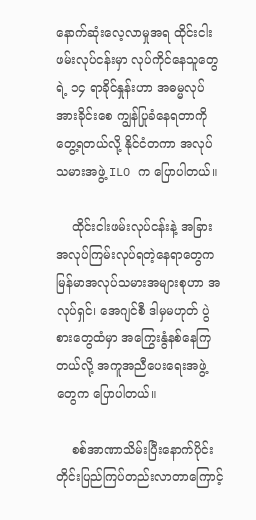နောက်ဆုံးလေ့လာမှုအရ ထိုင်းငါးဖမ်းလုပ်ငန်းမှာ လုပ်ကိုင်နေသူတွေရဲ့ ၁၄ ရာခိုင်နှုန်းဟာ အဓမ္မလုပ်အားခိုင်းစေ ကျွန်ပြုခံနေရတာကို တွေ့ရတယ်လို့ နိုင်ငံတကာ အလုပ်သမားအဖွဲ့ ILO က ပြောပါတယ်။

    ထိုင်းငါးဖမ်းလုပ်ငန်းနဲ့ အခြား အလုပ်ကြမ်းလုပ်ရတဲ့နေရာတွေက မြန်မာအလုပ်သမားအများစုဟာ အလုပ်ရှင်၊ အေဂျင်စီ ဒါမှမဟုတ် ပွဲစားတွေထံမှာ အကြွေးနွံနစ်နေကြတယ်လို့ အကူအညီပေးရေးအဖွဲ့တွေက ပြောပါတယ်။

    စစ်အာဏာသိမ်းပြီးနောက်ပိုင်း တိုင်းပြည်ကြပ်တည်းလာတာကြောင့်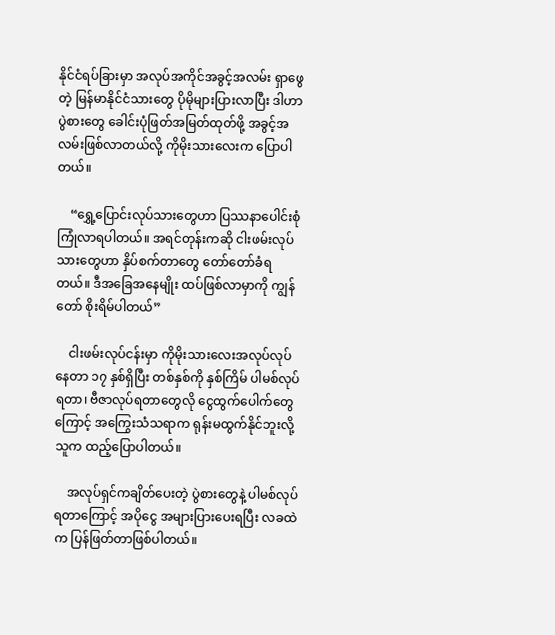နိုင်ငံရပ်ခြားမှာ အလုပ်အကိုင်အခွင့်အလမ်း ရှာဖွေတဲ့ မြန်မာနိုင်ငံသားတွေ ပိုမိုများပြားလာပြီး ဒါဟာ ပွဲစားတွေ ခေါင်းပုံဖြတ်အမြတ်ထုတ်ဖို့ အခွင့်အလမ်းဖြစ်လာတယ်လို့ ကိုမိုးသားလေးက ပြောပါတယ်။

    “ရွှေ့ပြောင်းလုပ်သားတွေဟာ ပြဿနာပေါင်းစုံ ကြုံလာရပါတယ်။ အရင်တုန်းကဆို ငါးဖမ်းလုပ်သားတွေဟာ နှိပ်စက်တာတွေ တော်တော်ခံရတယ်။ ဒီအခြေအနေမျိုး ထပ်ဖြစ်လာမှာကို ကျွန်တော် စိုးရိမ်ပါတယ်”

    ငါးဖမ်းလုပ်ငန်းမှာ ကိုမိုးသားလေးအလုပ်လုပ်နေတာ ၁၇ နှစ်ရှိပြီး တစ်နှစ်ကို နှစ်ကြိမ် ပါမစ်လုပ်ရတာ၊ ဗီဇာလုပ်ရတာတွေလို ငွေထွက်ပေါက်တွေကြောင့် အကြွေးသံသရာက ရုန်းမထွက်နိုင်ဘူးလို့ သူက ထည့်ပြောပါတယ်။

    အလုပ်ရှင်ကချိတ်ပေးတဲ့ ပွဲစားတွေနဲ့ ပါမစ်လုပ်ရတာကြောင့် အပိုငွေ အများပြားပေးရပြီး လခထဲက ပြန်ဖြတ်တာဖြစ်ပါတယ်။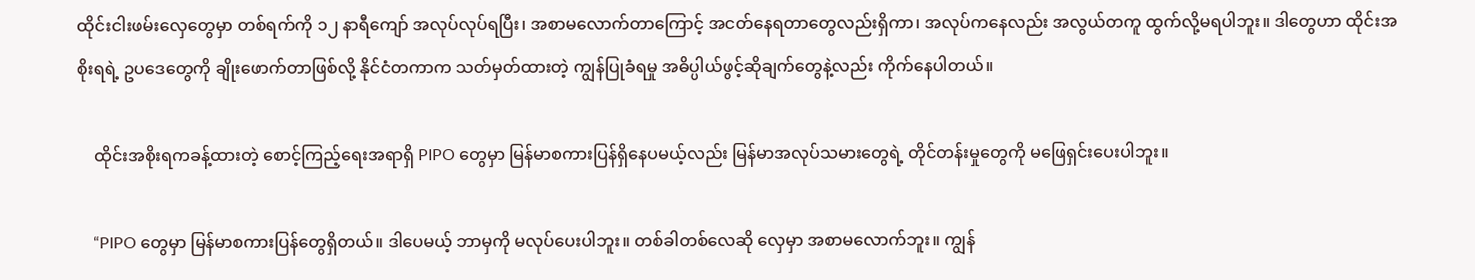ထိုင်းငါးဖမ်းလှေတွေမှာ တစ်ရက်ကို ၁၂ နာရီကျော် အလုပ်လုပ်ရပြီး၊ အစာမလောက်တာကြောင့် အငတ်နေရတာတွေလည်းရှိကာ၊ အလုပ်ကနေလည်း အလွယ်တကူ ထွက်လို့မရပါဘူး။ ဒါတွေဟာ ထိုင်းအစိုးရရဲ့ ဥပဒေတွေကို ချိုးဖောက်တာဖြစ်လို့ နိုင်ငံတကာက သတ်မှတ်ထားတဲ့ ကျွန်ပြုခံရမှု အဓိပ္ပါယ်ဖွင့်ဆိုချက်တွေနဲ့လည်း ကိုက်နေပါတယ်။

    ထိုင်းအစိုးရကခန့်ထားတဲ့ စောင့်ကြည့်ရေးအရာရှိ PIPO တွေမှာ မြန်မာစကားပြန်ရှိနေပမယ့်လည်း မြန်မာအလုပ်သမားတွေရဲ့ တိုင်တန်းမှုတွေကို မဖြေရှင်းပေးပါဘူး။

    “PIPO တွေမှာ မြန်မာစကားပြန်တွေရှိတယ်။ ဒါပေမယ့် ဘာမှကို မလုပ်ပေးပါဘူး။ တစ်ခါတစ်လေဆို လှေမှာ အစာမလောက်ဘူး။ ကျွန်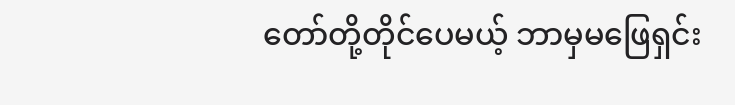တော်တို့တိုင်ပေမယ့် ဘာမှမဖြေရှင်း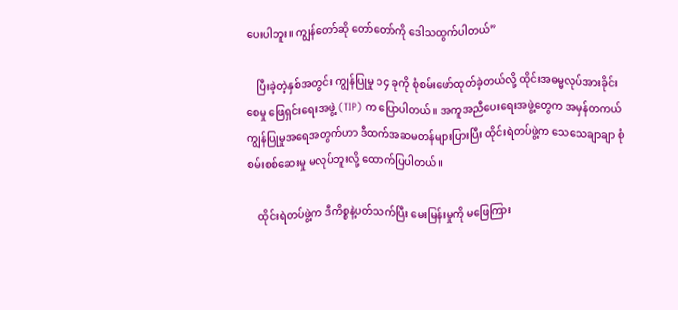ပေးပါဘူး။ ကျွန်တော်ဆို တော်တော်ကို ဒေါသထွက်ပါတယ်”

    ပြီးခဲ့တဲ့နှစ်အတွင်း ကျွန်ပြုမှု ၁၄ ခုကို စုံစမ်းဖော်ထုတ်ခဲ့တယ်လို့ ထိုင်းအဓမ္မလုပ်အားခိုင်းစေမှု ဖြေရှင်းရေးအဖွဲ့ (TIP) က ပြောပါတယ်။ အကူအညီပေးရေးအဖွဲ့တွေက အမှန်တကယ် ကျွန်ပြုမှုအရေအတွက်ဟာ ဒီထက်အဆမတန်များပြားပြီး ထိုင်းရဲတပ်ဖွဲ့က သေသေချာချာ စုံစမ်းစစ်ဆေးမှု မလုပ်ဘူးလို့ ထောက်ပြပါတယ်။

    ထိုင်းရဲတပ်ဖွဲ့က ဒီကိစ္စနဲ့ပတ်သက်ပြီး မေးမြန်းမှုကို မဖြေကြား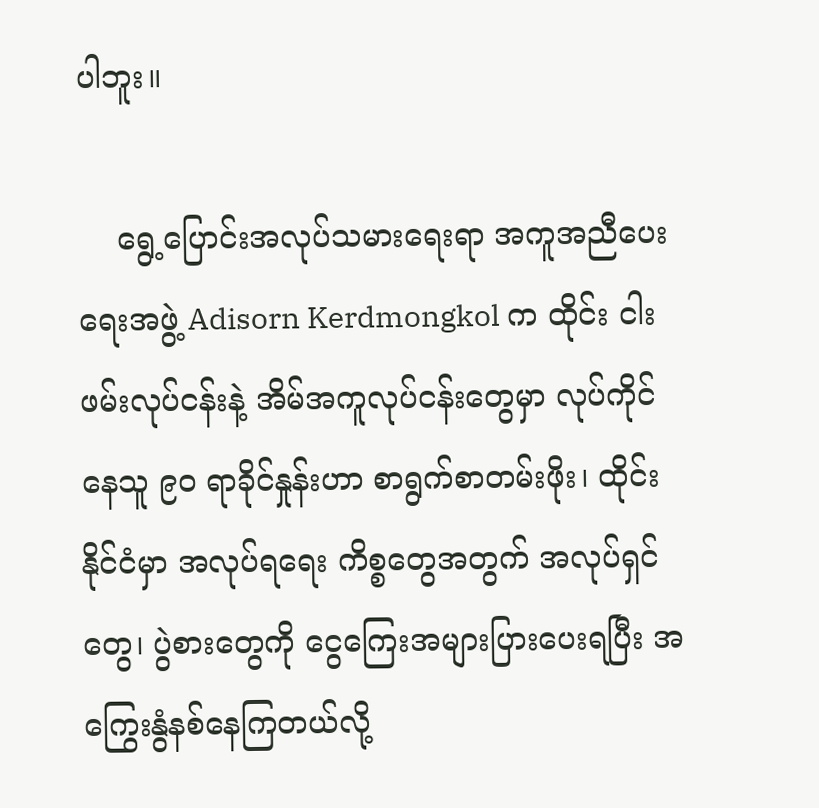ပါဘူး။

    ရွေ့ပြောင်းအလုပ်သမားရေးရာ အကူအညီပေးရေးအဖွဲ့ Adisorn Kerdmongkol က ထိုင်း ငါးဖမ်းလုပ်ငန်းနဲ့ အိမ်အကူလုပ်ငန်းတွေမှာ လုပ်ကိုင်နေသူ ၉၀ ရာခိုင်နှုန်းဟာ စာရွက်စာတမ်းဖိုး၊ ထိုင်းနိုင်ငံမှာ အလုပ်ရရေး ကိစ္စတွေအတွက် အလုပ်ရှင်တွေ၊ ပွဲစားတွေကို ငွေကြေးအများပြားပေးရပြီး အကြွေးနွံနစ်နေကြတယ်လို့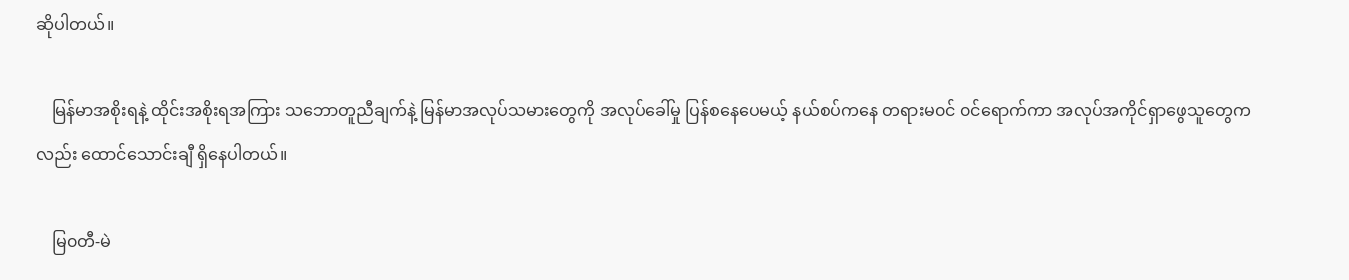ဆိုပါတယ်။

    မြန်မာအစိုးရနဲ့ ထိုင်းအစိုးရအကြား သဘောတူညီချက်နဲ့ မြန်မာအလုပ်သမားတွေကို အလုပ်ခေါ်မှု ပြန်စနေပေမယ့် နယ်စပ်ကနေ တရားမ၀င် ၀င်ရောက်ကာ အလုပ်အကိုင်ရှာဖွေသူတွေကလည်း ထောင်သောင်းချီ ရှိနေပါတယ်။

    မြ၀တီ-မဲ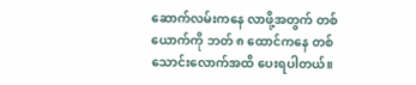ဆောက်လမ်းကနေ လာဖို့အတွက် တစ်ယောက်ကို ဘတ် ၈ ထောင်ကနေ တစ်သောင်းလောက်အထိ ပေးရပါတယ်။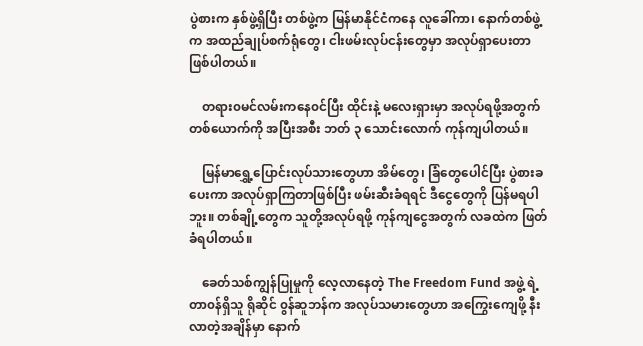ပွဲစားက နှစ်ဖွဲ့ရှိပြီး တစ်ဖွဲ့က မြန်မာနိုင်ငံကနေ လူခေါ်ကာ၊ နောက်တစ်ဖွဲ့က အထည်ချုပ်စက်ရုံတွေ၊ ငါးဖမ်းလုပ်ငန်းတွေမှာ အလုပ်ရှာပေးတာ ဖြစ်ပါတယ်။

    တရား၀မင်လမ်းကနေ၀င်ပြီး ထိုင်းနဲ့ မလေးရှားမှာ အလုပ်ရဖို့အတွက် တစ်ယောက်ကို အပြီးအစီး ဘတ် ၃ သောင်းလောက် ကုန်ကျပါတယ်။

    မြန်မာရွှေ့ပြောင်းလုပ်သားတွေဟာ အိမ်တွေ၊ ခြံတွေပေါင်ပြီး ပွဲစားခပေးကာ အလုပ်ရှာကြတာဖြစ်ပြီး ဖမ်းဆီးခံရရင် ဒီငွေတွေကို ပြန်မရပါဘူး။ တစ်ချို့တွေက သူတို့အလုပ်ရဖို့ ကုန်ကျငွေအတွက် လခထဲက ဖြတ်ခံရပါတယ်။

    ခေတ်သစ်ကျွန်ပြုမှုကို လေ့လာနေတဲ့ The Freedom Fund အဖွဲ့ ရဲ့ တာ၀န်ရှိသူ ရိုဆိုင် ၀ွန်ဆူဘန်က အလုပ်သမားတွေဟာ အကြွေးကျေဖို့ နီးလာတဲ့အချိန်မှာ နောက်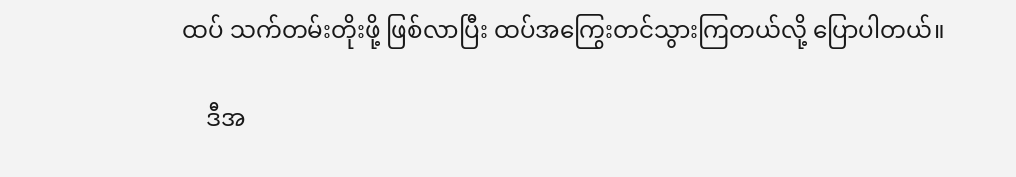ထပ် သက်တမ်းတိုးဖို့ ဖြစ်လာပြီး ထပ်အကြွေးတင်သွားကြတယ်လို့ ပြောပါတယ်။

    ဒီအ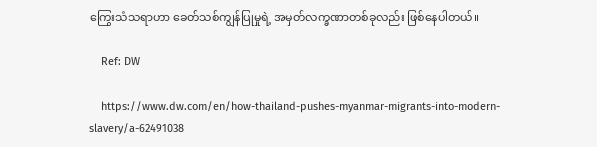ကြွေးသံသရာဟာ ခေတ်သစ်ကျွန်ပြုမှုရဲ့ အမှတ်လက္ခဏာတစ်ခုလည်း ဖြစ်နေပါတယ်။

    Ref: DW

    https://www.dw.com/en/how-thailand-pushes-myanmar-migrants-into-modern-slavery/a-62491038